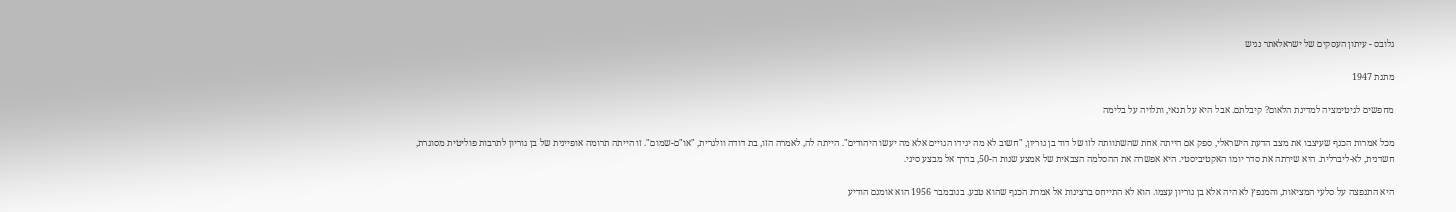גלובס - עיתון העסקים של ישראלאתר נגיש

מתנת 1947

מחפשים לגיטימציה למדינת הלאום? קיבלתם. אבל היא על תנאי, ותלויה על בלימה

מכל אמרות הכנף שעיצבו את מצב הדעת הישראלי, ספק אם הייתה אחת שהשתוותה לזו של דוד בן גוריון, "חשוב לא מה יגידו הגויים אלא מה יעשו היהודים". הייתה לה, לאמרה הזו, בת דודה וולגרית, "או"ם-שמום". זו הייתה תרומה אופיינית של בן גוריון לתרבות פוליטית מסוגרת, חשדנית, לא-ליברלית. היא שירתה את סדר יומו האקטיביסטי. היא אפשרה את ההסלמה הצבאית של אמצע שנות ה-50, בדרך אל מבצע סיני.

היא התנפצה על סלעי המציאות, והמנפץ לא היה אלא בן גוריון עצמו. הוא לא התייחס ברצינות אל אמרת הכנף שהוא טבע. בנובמבר 1956 הוא אומנם הודיע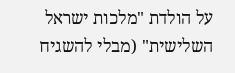על הולדת "מלכות ישראל השלישית" (מבלי להשגיח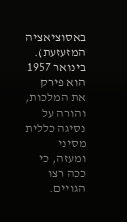באסוציאציה המזעזעת). בינואר 1957 הוא פירק את המלכות, והורה על נסיגה כללית מסיני ומעזה, כי ככה רצו הגויים.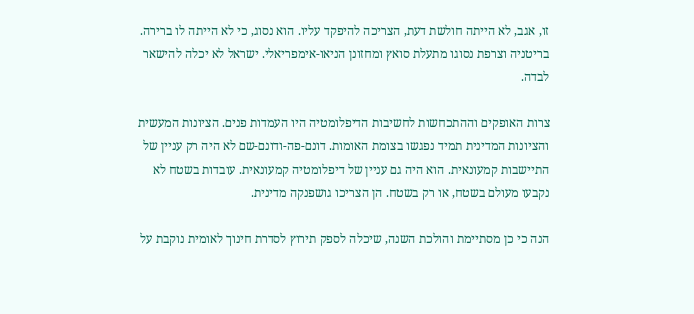זו, אגב, לא הייתה חולשת דעת, הצריכה להיפקד עליו. הוא נסוג, כי לא הייתה לו ברירה. בריטניה וצרפת נסוגו מתעלת סואץ ומחזונן הניאו-אימפריאלי. ישראל לא יכלה להישאר לבדה.

צרות האופקים וההתכחשות לחשיבות הדיפלומטיה היו העמדות פנים. הציונות המעשית והציונות המדינית תמיד נפגשו בצומת האומות. דונם-פה-ודונם-שם לא היה רק עניין של התיישבות קמעונאית. הוא היה גם עניין של דיפלומטיה קמעונאית. עובדות בשטח לא נקבעו מעולם בשטח, או רק בשטח. הן הצריכו גושפנקה מדינית.

הנה כי כן מסתיימת והולכת השנה, שיכלה לספק תירוץ לסדרת חינוך לאומית נוקבת על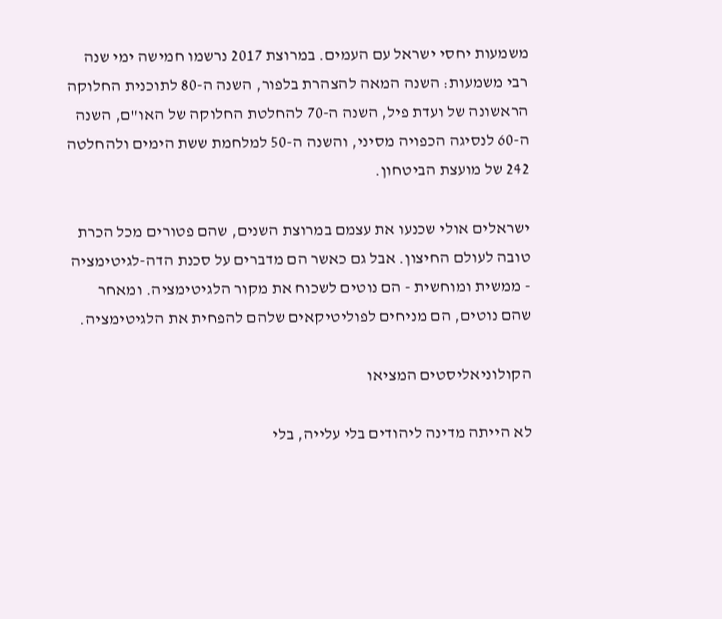משמעות יחסי ישראל עם העמים. במרוצת 2017 נרשמו חמישה ימי שנה רבי משמעות: השנה המאה להצהרת בלפור, השנה ה-80 לתוכנית החלוקה הראשונה של ועדת פיל, השנה ה-70 להחלטת החלוקה של האו"ם, השנה ה-60 לנסיגה הכפויה מסיני, והשנה ה-50 למלחמת ששת הימים ולהחלטה 242 של מועצת הביטחון.

ישראלים אולי שכנעו את עצמם במרוצת השנים, שהם פטורים מכל הכרת טובה לעולם החיצון. אבל גם כאשר הם מדברים על סכנת הדה-לגיטימציה - ממשית ומוחשית - הם נוטים לשכוח את מקור הלגיטימציה. ומאחר שהם נוטים, הם מניחים לפוליטיקאים שלהם להפחית את הלגיטימציה.

הקולוניאליסטים המציאו

לא הייתה מדינה ליהודים בלי עלייה, בלי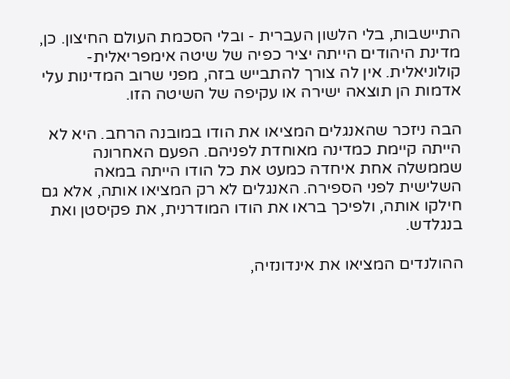התיישבות, בלי הלשון העברית - ובלי הסכמת העולם החיצון. כן, מדינת היהודים הייתה יציר כפיה של שיטה אימפריאלית-קולוניאלית. אין לה צורך להתבייש בזה, מפני שרוב המדינות עלי אדמות הן תוצאה ישירה או עקיפה של השיטה הזו.

הבה ניזכר שהאנגלים המציאו את הודו במובנה הרחב. היא לא הייתה קיימת כמדינה מאוחדת לפניהם. הפעם האחרונה שממשלה אחת איחדה כמעט את כל הודו הייתה במאה השלישית לפני הספירה. האנגלים לא רק המציאו אותה, אלא גם חילקו אותה, ולפיכך בראו את הודו המודרנית, את פקיסטן ואת בנגלדש.

ההולנדים המציאו את אינדונזיה,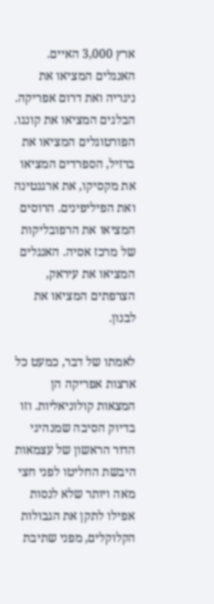ארץ 3,000 האיים. האנגלים המציאו את ניגריה ואת דרום אפריקה. הבלגים המציאו את קונגו. הפורטוגלים המציאו את ברזיל, הספרדים המציאו את מקסיקו, את ארגנטינה ואת הפיליפינים. הרוסים המציאו את הרפובליקות של מרכז אסיה. האנגלים המציאו את עיראק, הצרפתים המציאו את לבנון.

לאמתו של דבר, כמעט כל ארצות אפריקה הן המצאות קולוניאליות. וזו בדיוק הסיבה שמנהיגי הדור הראשון של עצמאות היבשת החליטו לפני חצי מאה ויותר שלא לנסות אפילו לתקן את הגבולות הקלוקלים, מפני שתיבת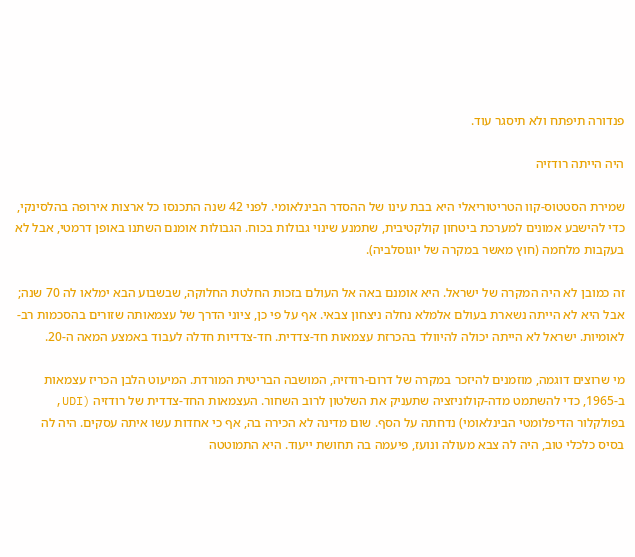פנדורה תיפתח ולא תיסגר עוד.

היה הייתה רודזיה

שמירת הסטטוס-קוו הטריטוריאלי היא בבת עינו של ההסדר הבינלאומי. לפני 42 שנה התכנסו כל ארצות אירופה בהלסינקי, כדי להישבע אמונים למערכת ביטחון קולקטיבית, שתמנע שינוי גבולות בכוח. הגבולות אומנם השתנו באופן דרמטי, אבל לא בעקבות מלחמה (חוץ מאשר במקרה של יוגוסלביה).

זה כמובן לא היה המקרה של ישראל. היא אומנם באה אל העולם בזכות החלטת החלוקה, שבשבוע הבא ימלאו לה 70 שנה; אבל היא לא הייתה נשארת בעולם אלמלא נחלה ניצחון צבאי. אף על פי כן, ציוני הדרך של עצמאותה שזורים בהסכמות רב-לאומיות. ישראל לא הייתה יכולה להיוולד בהכרזת עצמאות חד-צדדית. חד-צדדיות חדלה לעבוד באמצע המאה ה-20.

מי שרוצים דוגמה, מוזמנים להיזכר במקרה של דרום-רודזיה, המושבה הבריטית המורדת. המיעוט הלבן הכריז עצמאות ב-1965, כדי להשתמט מדה-קולוניזציה שתעניק את השלטון לרוב השחור. העצמאות החד-צדדית של רודזיה (UDI, בפולקלור הדיפלומטי הבינלאומי) נדחתה על הסף. שום מדינה לא הכירה בה, אף כי אחדות עשו איתה עסקים. היה לה בסיס כלכלי טוב, היה לה צבא מעולה ונועז, פיעמה בה תחושת ייעוד. היא התמוטטה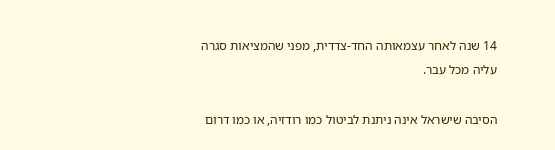14 שנה לאחר עצמאותה החד-צדדית, מפני שהמציאות סגרה עליה מכל עבר.

הסיבה שישראל אינה ניתנת לביטול כמו רודזיה, או כמו דרום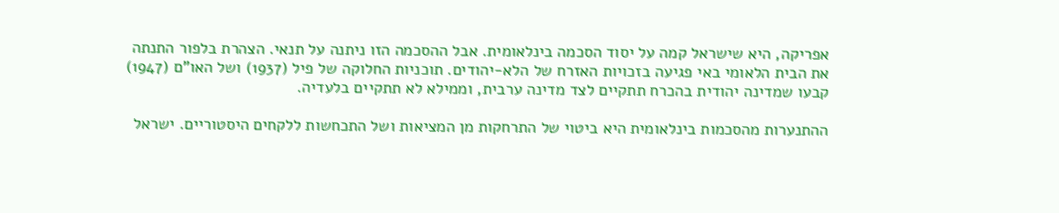אפריקה, היא שישראל קמה על יסוד הסכמה בינלאומית. אבל ההסכמה הזו ניתנה על תנאי. הצהרת בלפור התנתה את הבית הלאומי באי פגיעה בזכויות האזרח של הלא-יהודים. תוכניות החלוקה של פיל (1937) ושל האו"ם (1947) קבעו שמדינה יהודית בהכרח תתקיים לצד מדינה ערבית, וממילא לא תתקיים בלעדיה.

ההתנערות מהסכמות בינלאומית היא ביטוי של התרחקות מן המציאות ושל התכחשות ללקחים היסטוריים. ישראל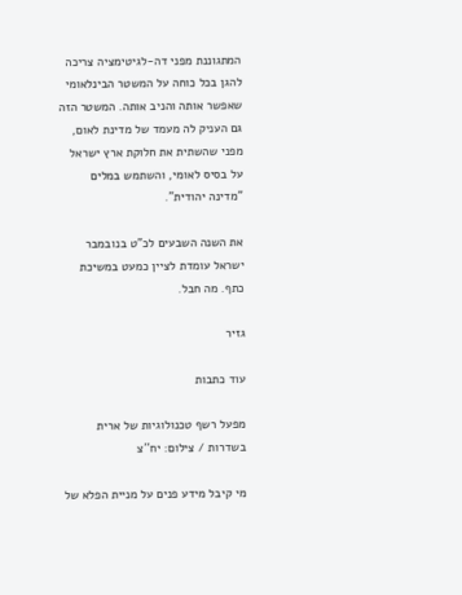המתגוננת מפני דה-לגיטימציה צריכה להגן בכל כוחה על המשטר הבינלאומי שאפשר אותה והניב אותה. המשטר הזה גם העניק לה מעמד של מדינת לאום, מפני שהשתית את חלוקת ארץ ישראל על בסיס לאומי, והשתמש במלים "מדינה יהודית".

את השנה השבעים לכ"ט בנובמבר ישראל עומדת לציין כמעט במשיכת כתף. מה חבל.

גזיר

עוד כתבות

מפעל רשף טכנולוגיות של ארית בשדרות / צילום: יח''צ

מי קיבל מידע פנים על מניית הפלא של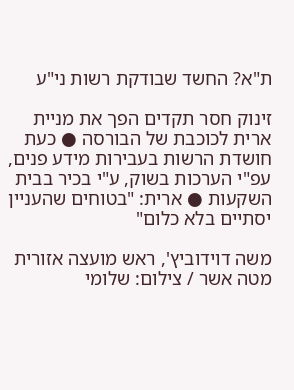ת"א? החשד שבודקת רשות ני"ע

זינוק חסר תקדים הפך את מניית ארית לכוכבת של הבורסה ● כעת חושדת הרשות בעבירות מידע פנים, עפ"י הערכות בשוק, ע"י בכיר בבית השקעות ● ארית: "בטוחים שהעניין יסתיים בלא כלום"

משה דוידוביץ', ראש מועצה אזורית מטה אשר / צילום: שלומי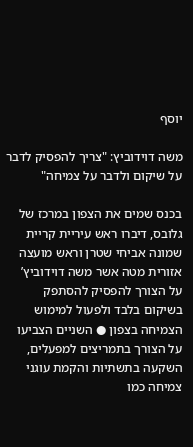יוסף

משה דוידוביץ: "צריך להפסיק לדבר על שיקום ולדבר על צמיחה"

בכנס שמים את הצפון במרכז של גלובס, דיברו ראש עיריית קריית שמונה אביחי שטרן וראש מועצה אזורית מטה אשר משה דוידוביץ’ על הצורך להפסיק להסתפק בשיקום בלבד ולפעול למימוש הצמיחה בצפון ● השניים הצביעו על הצורך בתמריצים למפעלים, השקעה בתשתיות והקמת עוגני צמיחה כמו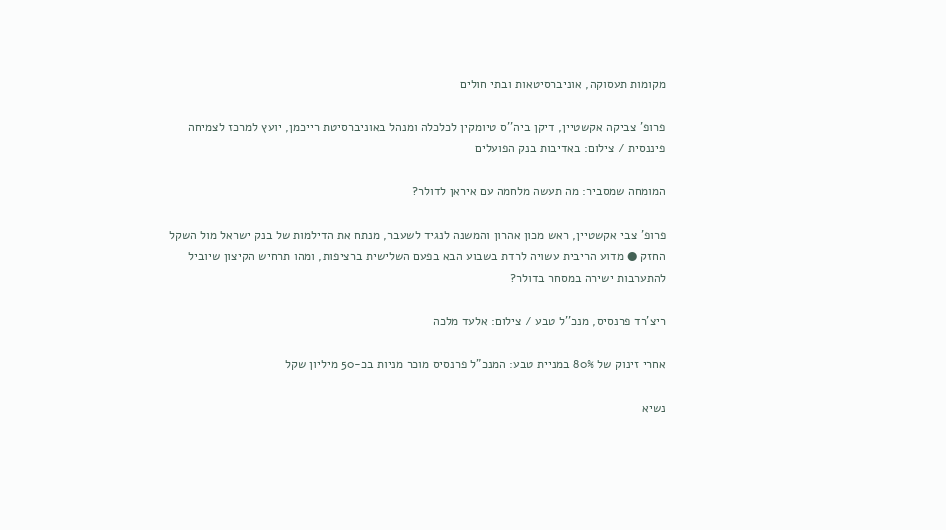מקומות תעסוקה, אוניברסיטאות ובתי חולים

פרופ' צביקה אקשטיין, דיקן ביה''ס טיומקין לכלכלה ומנהל באוניברסיטת רייכמן, יועץ למרכז לצמיחה פיננסית / צילום: באדיבות בנק הפועלים

המומחה שמסביר: מה תעשה מלחמה עם איראן לדולר?

פרופ' צבי אקשטיין, ראש מכון אהרון והמשנה לנגיד לשעבר, מנתח את הדילמות של בנק ישראל מול השקל החזק ● מדוע הריבית עשויה לרדת בשבוע הבא בפעם השלישית ברציפות, ומהו תרחיש הקיצון שיוביל להתערבות ישירה במסחר בדולר?

ריצ'רד פרנסיס, מנכ''ל טבע / צילום: אלעד מלכה

אחרי זינוק של 80% במניית טבע: המנכ"ל פרנסיס מוכר מניות בכ-50 מיליון שקל

נשיא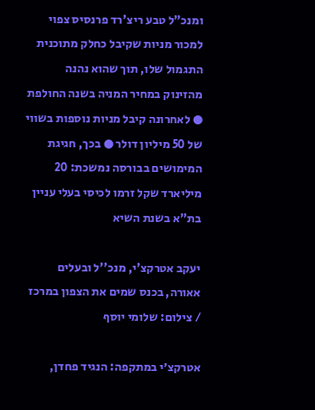ומנכ"ל טבע ריצ'רד פרנסיס צפוי למכור מניות שקיבל כחלק מתוכנית התגמול שלו, תוך שהוא נהנה מהזינוק במחיר המניה בשנה החולפת ● לאחרונה קיבל מניות נוספות בשווי של 50 מיליון דולר ● בכך, חגיגת המימושים בבורסה נמשכת: 20 מיליארד שקל זרמו לכיסי בעלי עניין בת"א בשנת השיא

יעקב אטרקצ'י, מנכ''ל ובעלים אאורה, בכנס שמים את הצפון במרכז / צילום: שלומי יוסף

אטרקצ׳י במתקפה: הנגיד פחדן,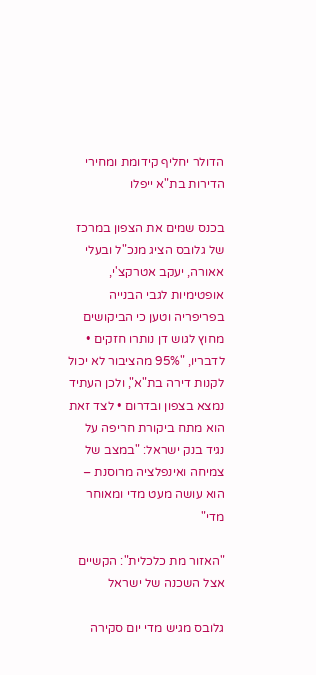הדולר יחליף קידומת ומחירי הדירות בת"א ייפלו

בכנס שמים את הצפון במרכז של גלובס הציג מנכ"ל ובעלי אאורה, יעקב אטרקצ'י, אופטימיות לגבי הבנייה בפריפריה וטען כי הביקושים מחוץ לגוש דן נותרו חזקים • לדבריו, "95% מהציבור לא יכול לקנות דירה בת"א", ולכן העתיד נמצא בצפון ובדרום • לצד זאת הוא מתח ביקורת חריפה על נגיד בנק ישראל: "במצב של צמיחה ואינפלציה מרוסנת – הוא עושה מעט מדי ומאוחר מדי"

"האזור מת כלכלית": הקשיים אצל השכנה של ישראל

גלובס מגיש מדי יום סקירה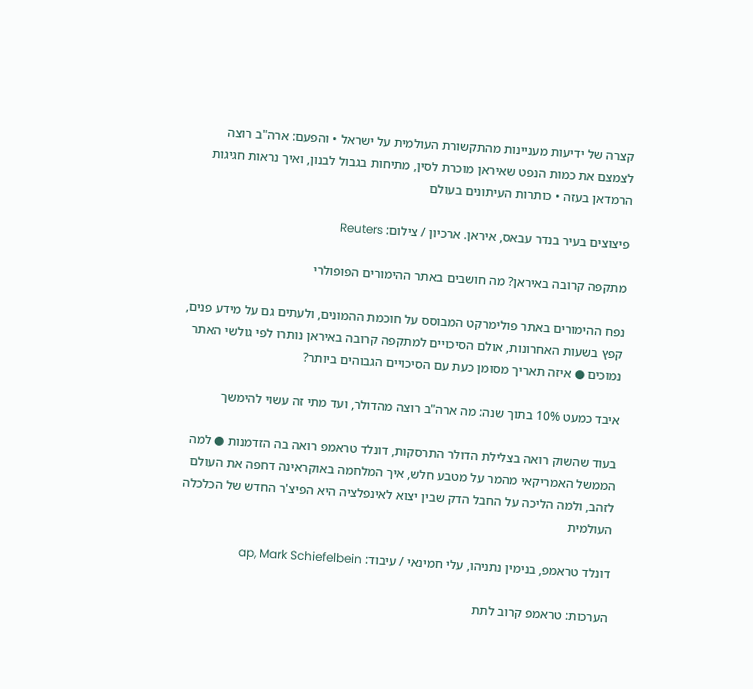קצרה של ידיעות מעניינות מהתקשורת העולמית על ישראל • והפעם: ארה"ב רוצה לצמצם את כמות הנפט שאיראן מוכרת לסין, מתיחות בגבול לבנון, ואיך נראות חגיגות הרמדאן בעזה • כותרות העיתונים בעולם

פיצוצים בעיר בנדר עבאס, איראן. ארכיון / צילום: Reuters

מתקפה קרובה באיראן? מה חושבים באתר ההימורים הפופולרי

נפח ההימורים באתר פולימרקט המבוסס על חוכמת ההמונים, ולעתים גם על מידע פנים, קפץ בשעות האחרונות, אולם הסיכויים למתקפה קרובה באיראן נותרו לפי גולשי האתר נמוכים ● איזה תאריך מסומן כעת עם הסיכויים הגבוהים ביותר?

איבד כמעט 10% בתוך שנה: מה ארה"ב רוצה מהדולר, ועד מתי זה עשוי להימשך

בעוד שהשוק רואה בצלילת הדולר התרסקות, דונלד טראמפ רואה בה הזדמנות ● למה הממשל האמריקאי מהמר על מטבע חלש, איך המלחמה באוקראינה דחפה את העולם לזהב, ולמה הליכה על החבל הדק שבין יצוא לאינפלציה היא הפיצ'ר החדש של הכלכלה העולמית

דונלד טראמפ, בנימין נתניהו, עלי חמינאי / עיבוד: ap, Mark Schiefelbein

הערכות: טראמפ קרוב לתת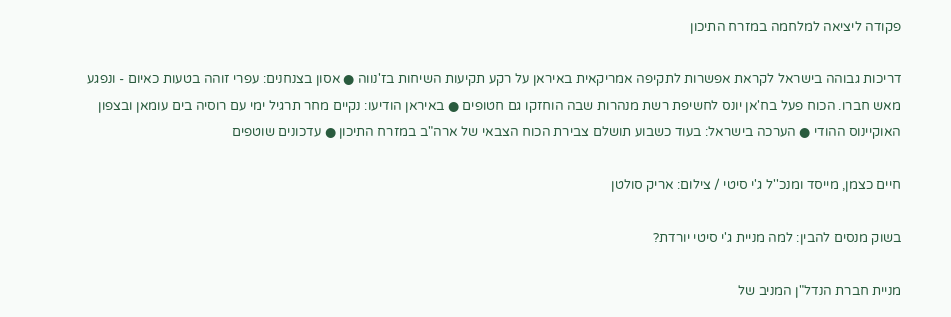פקודה ליציאה למלחמה במזרח התיכון

דריכות גבוהה בישראל לקראת אפשרות לתקיפה אמריקאית באיראן על רקע תקיעות השיחות בז'נווה ● אסון בצנחנים: עפרי זוהה בטעות כאיום - ונפגע מאש חברו. הכוח פעל בח'אן יונס לחשיפת רשת מנהרות שבה הוחזקו גם חטופים ● באיראן הודיעו: נקיים מחר תרגיל ימי עם רוסיה בים עומאן ובצפון האוקיינוס ההודי ● הערכה בישראל: בעוד כשבוע תושלם צבירת הכוח הצבאי של ארה"ב במזרח התיכון ● עדכונים שוטפים

חיים כצמן, מייסד ומנכ''ל ג'י סיטי / צילום: אריק סולטן

בשוק מנסים להבין: למה מניית ג'י סיטי יורדת?

מניית חברת הנדל"ן המניב של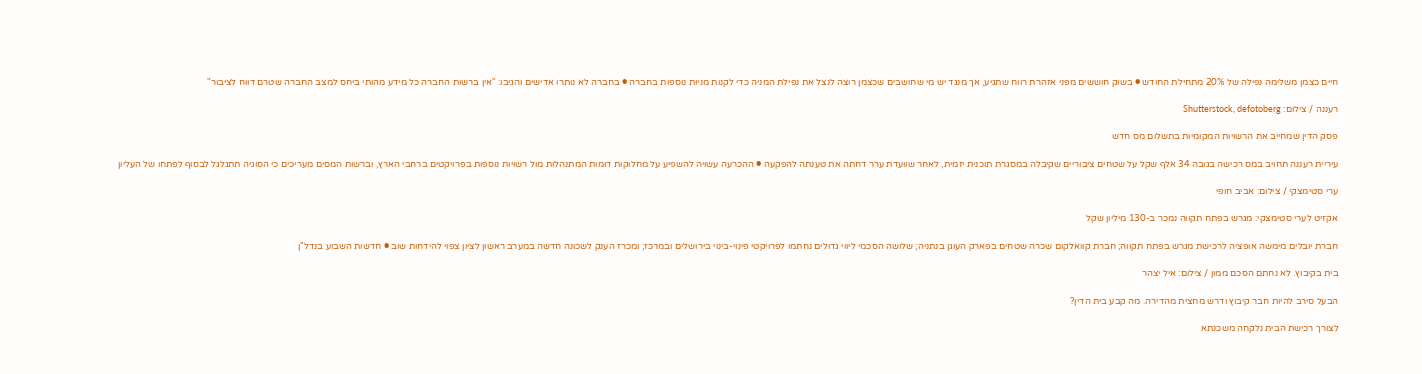חיים כצמן משלימה נפילה של 20% מתחילת החודש ● בשוק חוששים מפני אזהרת רווח שתגיע, אך מנגד יש מי שחושבים שכצמן רוצה לנצל את נפילת המניה כדי לקנות מניות נוספות בחברה ● בחברה לא נותרו אדישים והגיבו: "אין ברשות החברה כל מידע מהותי ביחס למצב החברה שטרם דווח לציבור"

רעננה / צילום: Shutterstock, defotoberg

פסק הדין שמחייב את הרשויות המקומיות בתשלום מס חדש

עיריית רעננה תחויב במס רכישה בגובה 34 אלף שקל על שטחים ציבוריים שקיבלה במסגרת תוכנית יזמית, לאחר שוועדת ערר דחתה את טענתה להפקעה ● ההכרעה עשויה להשפיע על מחלוקות דומות המתנהלות מול רשויות נוספות בפרויקטים ברחבי הארץ, וברשות המסים מעריכים כי הסוגיה תתגלגל לבסוף לפתחו של העליון

ערי סטימצקי / צילום: אביב חופי

אקזיט לערי סטימצקי: מגרש בפתח תקווה נמכר ב-130 מיליון שקל

חברת יובלים מימשה אופציה לרכישת מגרש בפתח תקווה; חברת קוואלקום שכרה שטחים בפארק העוגן בנתניה; שלושה הסכמי ליווי גדולים נחתמו לפרויקטי פינוי-בינוי בירושלים ובמרכז; ומכרז הענק לשכונה חדשה במערב ראשון לציון צפוי להידחות שוב ● חדשות השבוע בנדל"ן

בית בקיבוץ. לא נחתם הסכם ממון / צילום: איל יצהר

הבעל סירב להיות חבר קיבוץ ודרש מחצית מהדירה. מה קבע בית הדין?

לצורך רכישת הבית נלקחה משכנתא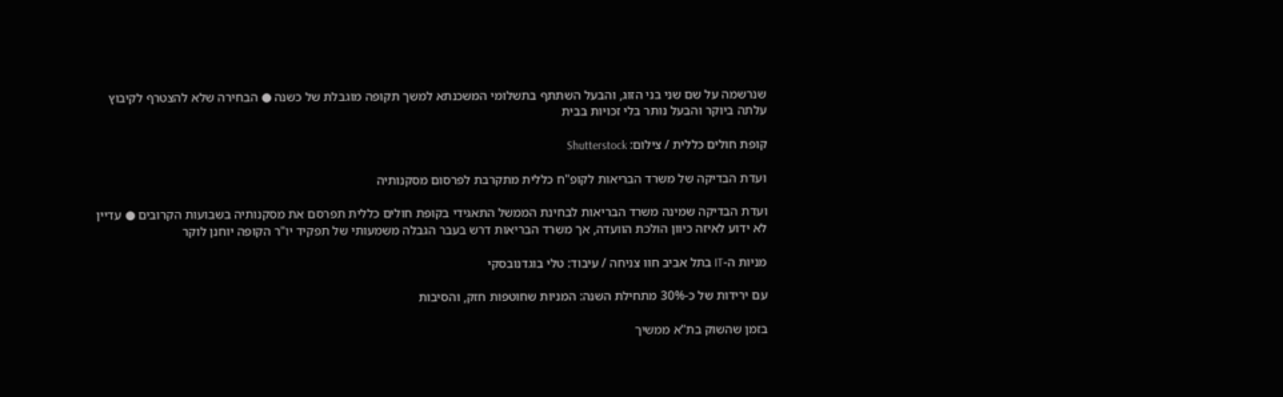שנרשמה על שם שני בני הזוג, והבעל השתתף בתשלומי המשכנתא למשך תקופה מוגבלת של כשנה ● הבחירה שלא להצטרף לקיבוץ עלתה ביוקר והבעל נותר בלי זכויות בבית

קופת חולים כללית / צילום: Shutterstock

ועדת הבדיקה של משרד הבריאות לקופ"ח כללית מתקרבת לפרסום מסקנותיה

ועדת הבדיקה שמינה משרד הבריאות לבחינת הממשל התאגידי בקופת חולים כללית תפרסם את מסקנותיה בשבועות הקרובים ● עדיין לא ידוע לאיזה כיוון הולכת הוועדה, אך משרד הבריאות דרש בעבר הגבלה משמעותי של תפקיד יו"ר הקופה יוחנן לוקר

מניות ה-IT בתל אביב חוו צניחה / עיבוד: טלי בוגדנובסקי

עם ירידות של כ-30% מתחילת השנה: המניות שחוטפות חזק, והסיבות

בזמן שהשוק בת"א ממשיך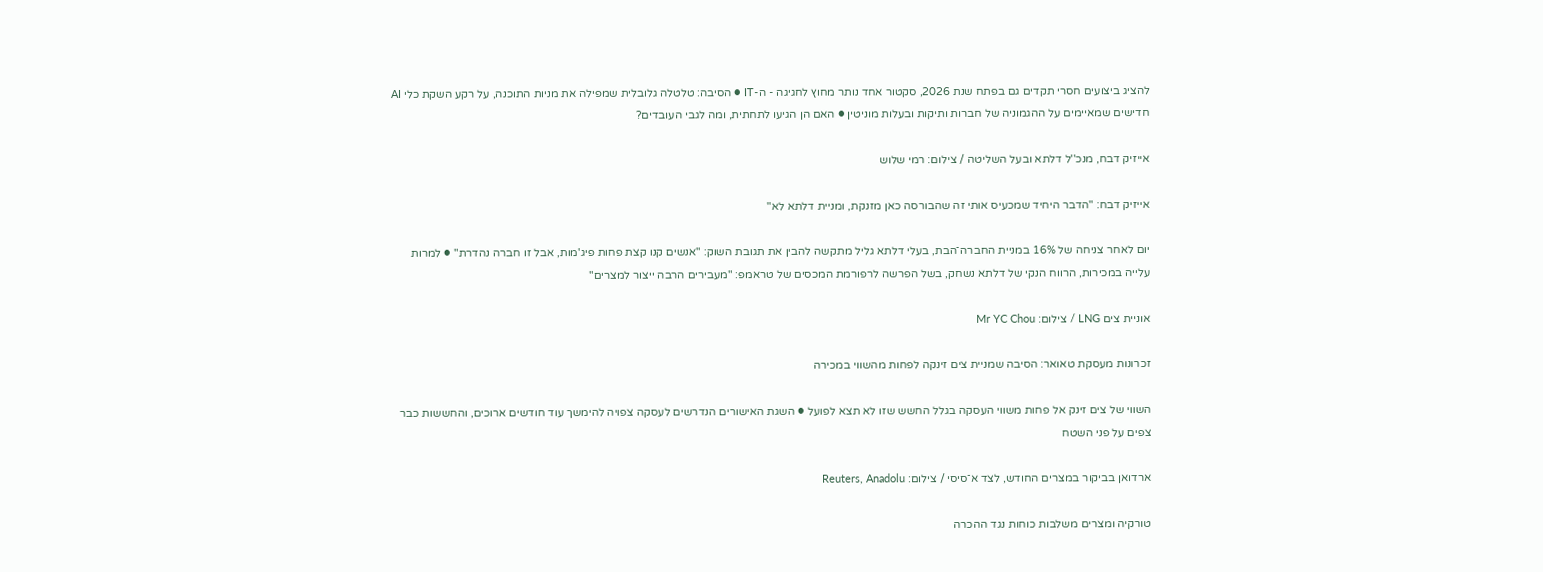להציג ביצועים חסרי תקדים גם בפתח שנת 2026, סקטור אחד נותר מחוץ לחגיגה - ה-IT ● הסיבה: טלטלה גלובלית שמפילה את מניות התוכנה, על רקע השקת כלי AI חדישים שמאיימים על ההגמוניה של חברות ותיקות ובעלות מוניטין ● האם הן הגיעו לתחתית, ומה לגבי העובדים?

אייזיק דבח, מנכ''ל דלתא ובעל השליטה / צילום: רמי שלוש

אייזיק דבח: "הדבר היחיד שמכעיס אותי זה שהבורסה כאן מזנקת, ומניית דלתא לא"

יום לאחר צניחה של 16% במניית החברה־הבת, בעלי דלתא גליל מתקשה להבין את תגובת השוק: "אנשים קנו קצת פחות פיג'מות, אבל זו חברה נהדרת" ● למרות עלייה במכירות, הרווח הנקי של דלתא נשחק, בשל הפרשה לרפורמת המכסים של טראמפ: "מעבירים הרבה ייצור למצרים"

אוניית צים LNG / צילום: Mr YC Chou

זכרונות מעסקת טאואר: הסיבה שמניית צים זינקה לפחות מהשווי במכירה

השווי של צים זינק אל פחות משווי העסקה בגלל החשש שזו לא תצא לפועל ● השגת האישורים הנדרשים לעסקה צפויה להימשך עוד חודשים ארוכים, והחששות כבר צפים על פני השטח

ארדואן בביקור במצרים החודש, לצד א־סיסי / צילום: Reuters, Anadolu

טורקיה ומצרים משלבות כוחות נגד ההכרה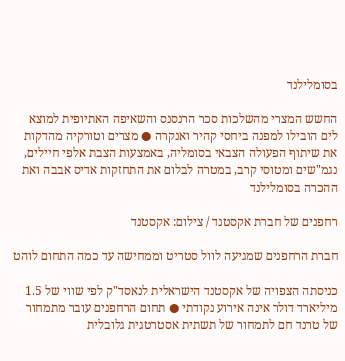בסומלילנד

החשש המצרי מהשלכות סכר הרנסנס והשאיפה האתיופית למוצא לים הובילו למפנה ביחסי קהיר ואנקרה ● מצרים וטורקיה מהדקות את שיתוף הפעולה הצבאי בסומליה, באמצעות הצבת אלפי חיילים, נגמ"שים ומטוסי קרב, במטרה לבלום את התחזקות אדיס אבבה ואת ההכרה בסומלילנד

רחפנים של חברת אקסטנד / צילום: אקסטנד

חברת הרחפנים שמגיעה לוול סטריט וממחישה עד כמה התחום לוהט

כניסתה הצפויה של אקסטנד הישראלית לנאסד"ק לפי שווי של 1.5 מיליארד דולר אינה אירוע נקודתי ● תחום הרחפנים עובר מתמחור של טרנד חם לתמחור של תשתית אסטרטגית גלובלית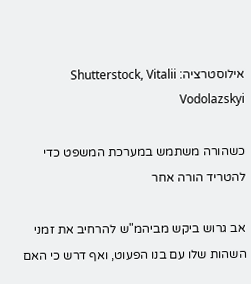אילוסטרציה: Shutterstock, Vitalii Vodolazskyi

כשהורה משתמש במערכת המשפט כדי להטריד הורה אחר

אב גרוש ביקש מביהמ"ש להרחיב את זמני השהות שלו עם בנו הפעוט, ואף דרש כי האם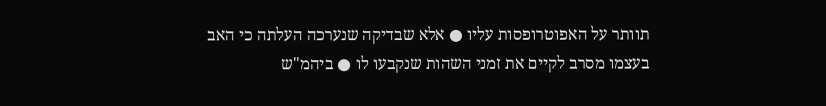תוותר על האפוטרופסות עליו ● אלא שבדיקה שנערכה העלתה כי האב בעצמו מסרב לקיים את זמני השהות שנקבעו לו ● ביהמ"ש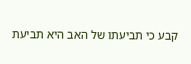קבע כי תביעתו של האב היא תביעת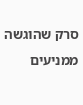סרק שהוגשה ממניעים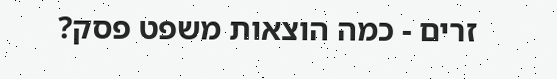זרים - כמה הוצאות משפט פסק?